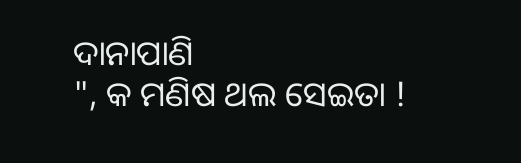ଦାନାପାଣି
", କ ମଣିଷ ଥଲ ସେଇତା !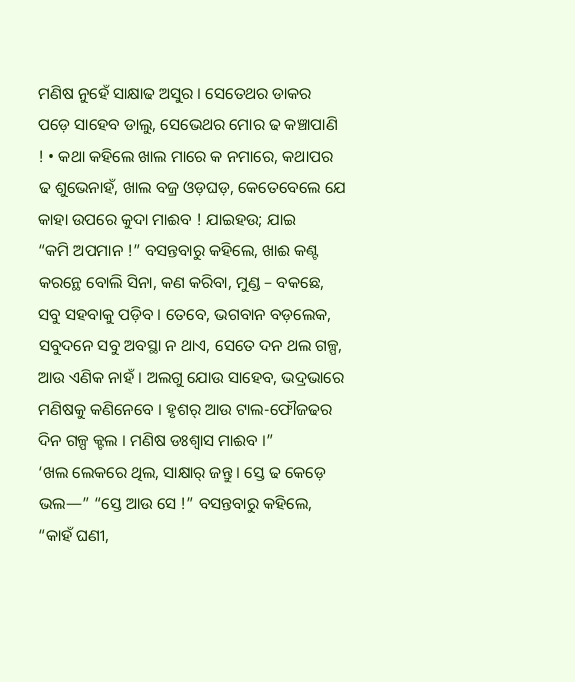ମଣିଷ ନୁହେଁ ସାକ୍ଷାଢ ଅସୁର । ସେତେଥର ଡାକର ପଡ଼େ ସାହେବ ଡାଲୁ, ସେଭେଥର ମୋର ଢ କଞ୍ଚାପାଣି ! • କଥା କହିଲେ ଖାଲ ମାରେ କ ନମାରେ, କଥାପର ଢ ଶୁଭେନାହଁ, ଖାଲ ବଜ୍ର ଓଡ଼ଘଡ଼, କେତେବେଲେ ଯେ କାହା ଉପରେ କୁଦା ମାଈବ ! ଯାଇହଉ; ଯାଇ
“କମି ଅପମାନ !” ବସନ୍ତବାରୁ କହିଲେ, ଖାଈ କଣ୍ଟ କରନ୍ଥେ ବୋଲି ସିନା, କଣ କରିବା, ମୁଣ୍ଡ – ବକଛେ, ସବୁ ସହବାକୁ ପଡ଼ିବ । ତେବେ, ଭଗବାନ ବଡ଼ଲେକ, ସବୁଦନେ ସବୁ ଅବସ୍ଥା ନ ଥାଏ, ସେତେ ଦନ ଥଲ ଗଳ୍ପ, ଆଉ ଏଣିକ ନାହଁ । ଅଲଗୁ ଯୋଉ ସାହେବ, ଭଦ୍ରଭାରେ ମଣିଷକୁ କଣିନେବେ । ହୃଶର୍ ଆଉ ଟାଲ-ଫୌଜଢର ଦିନ ଗଳ୍ପ କ୍ଟଲ । ମଣିଷ ଡଃଶ୍ବାସ ମାଈବ ।”
‘ଖଲ ଲେକରେ ଥିଲ, ସାକ୍ଷାର୍ ଜନ୍ତୁ । ସ୍ତେ ଢ କେଡ଼େ ଭଲ—” “ସ୍ତେ ଆଉ ସେ !” ବସନ୍ତବାରୁ କହିଲେ, “କାହଁ ଘଣୀ,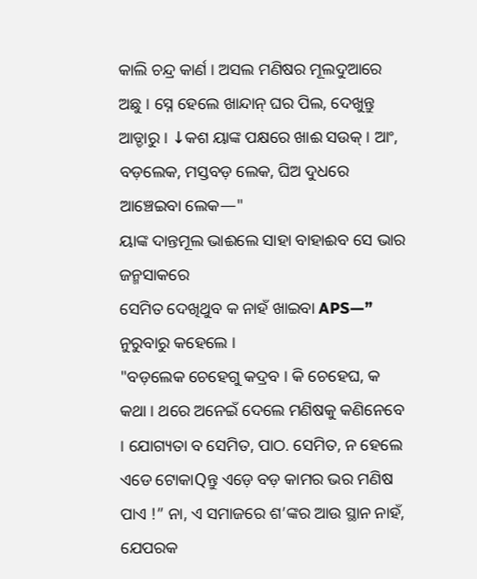କାଲି ଚନ୍ଦ୍ର କାର୍ଣ । ଅସଲ ମଣିଷର ମୂଲଦୁଆରେ ଅଛୁ । ସ୍ନେ ହେଲେ ଖାନ୍ଦାନ୍ ଘର ପିଲ, ଦେଖୁନ୍ତୁ ଆଡ୍ଡାରୁ । ↓କଶ ୟାଙ୍କ ପକ୍ଷରେ ଖାଈ ସଉକ୍ । ଆଂ, ବଡ଼ଲେକ, ମସ୍ତବଡ଼ ଲେକ, ଘିଅ ଦୁଧରେ ଆଞ୍ଚେଇବା ଲେକ—"
ୟାଙ୍କ ଦାନ୍ତମୂଲ ଭାଈଲେ ସାହା ବାହାଈବ ସେ ଭାର ଜନ୍ମସାକରେ
ସେମିତ ଦେଖିଥୁବ କ ନାହଁ ଖାଇବା APS—” ନୁରୁବାରୁ କହେଲେ ।
"ବଡ଼ଲେକ ଚେହେଗୁ କଦ୍ରବ । କି ଚେହେଘ, କ କଥା । ଥରେ ଅନେଇଁ ଦେଲେ ମଣିଷକୁ କଣିନେବେ । ଯୋଗ୍ୟତା ବ ସେମିତ, ପାଠ. ସେମିତ, ନ ହେଲେ ଏଡେ ଟୋକାQନ୍ତୁ ଏଡ଼େ ବଡ଼ କାମର ଭର ମଣିଷ ପାଏ !” ନା, ଏ ସମାଜରେ ଶ’ଙ୍କର ଆଉ ସ୍ଥାନ ନାହଁ, ଯେପରକ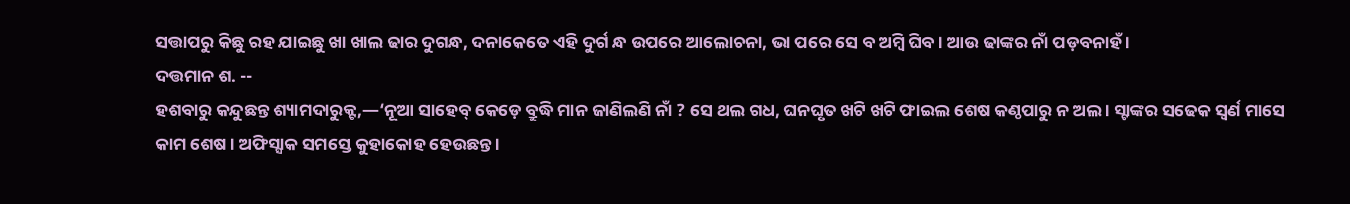ସତ୍ତାପରୁ କିଛୁ ରହ ଯାଇଛୁ ଖା ଖାଲ ଢାର ଦୁଗନ୍ଧ, ଦନାକେତେ ଏହି ଦୁର୍ଗ ନ୍ଧ ଉପରେ ଆଲୋଚନା, ଭା ପରେ ସେ ବ ଅମ୍ବି ଘିବ । ଆଉ ଢାଙ୍କର ନାଁ ପଡ଼ବନାହଁ ।
ଦତ୍ତମାନ ଶ. --
ହଶବାରୁ କନ୍ଦୁଛନ୍ତ ଶ୍ୟାମଦାରୁକ୍ଟ,—‘ନୂଆ ସାହେବ୍ କେଡ଼େ ବ୍ରୁଦ୍ଧି ମାନ ଜାଣିଲଣି ନାଁ ? ସେ ଥଲ ଗଧ, ଘନଘୃତ ଖଟି ଖଟି ଫାଇଲ ଶେଷ କଣ୍ଠପାରୁ ନ ଅଲ । ସ୍ଟାଙ୍କର ସଢେକ ସ୍ବର୍ଣ ମାସେ କାମ ଶେଷ । ଅଫିସ୍ସାକ ସମସ୍ତେ କୁହାକୋହ ହେଉଛନ୍ତ ।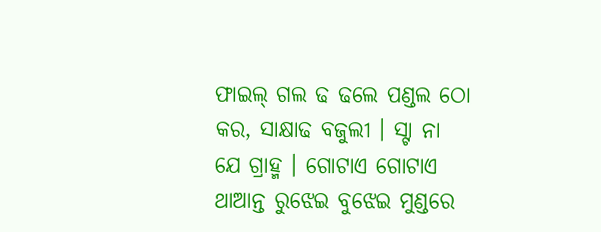ଫାଇଲ୍ ଗଲ ଢ ଢଲେ ପଣ୍ଡଲ ଠୋ କର, ସାକ୍ଷାଢ ବଜୁଲୀ । ସ୍ଟା ନା ଯେ ଗ୍ରାହ୍ମ । ଗୋଟାଏ ଗୋଟାଏ ଥାଆନ୍ତ ରୁଝେଇ ବୁଝେଇ ମୁଣ୍ଡରେ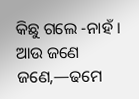କିଛୁ ଗଲେ -ନାହଁ । ଆଉ ଜଣେ ଜଣେ,—ଢମେ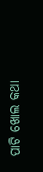ପାଟି ଖୋଲ କଥା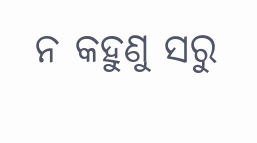ନ କହୁଣୁ ସରୁ